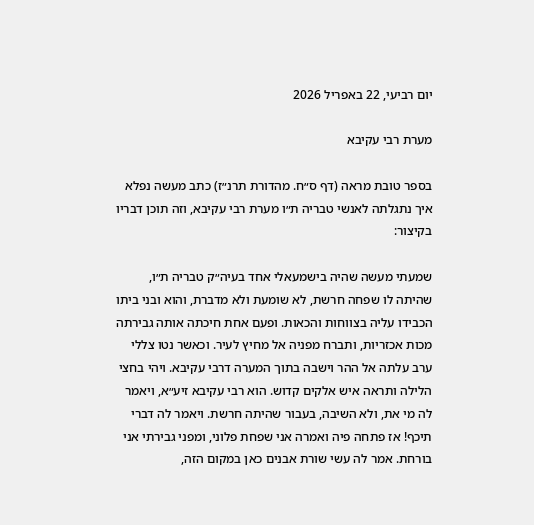יום רביעי, 22 באפריל 2026

מערת רבי עקיבא

בספר טובת מראה (דף ס״ח. מהדורת תרנ״ז) כתב מעשה נפלא איך נתגלתה לאנשי טבריה ת״ו מערת רבי עקיבא, וזה תוכן דבריו בקיצור:

שמעתי מעשה שהיה בישמעאלי אחד בעיה״ק טבריה ת״ו, שהיתה לו שפחה חרשת, לא שומעת ולא מדברת, והוא ובני ביתו הכבידו עליה בצווחות והכאות. ופעם אחת חיכתה אותה גבירתה מכות אכזריות, ותברח מפניה אל מחיץ לעיר. וכאשר נטו צללי ערב עלתה אל ההר וישבה בתוך המערה דרבי עקיבא. ויהי בחצי הלילה ותראה איש אלקים קדוש. הוא רבי עקיבא זיע״א, ויאמר לה מי את, ולא השיבה, בעבור שהיתה חרשת. ויאמר לה דברי תיכף! אז פתחה פיה ואמרה אני שפחת פלוני, ומפני גבירתי אני בורחת. אמר לה עשי שורת אבנים כאן במקום הזה,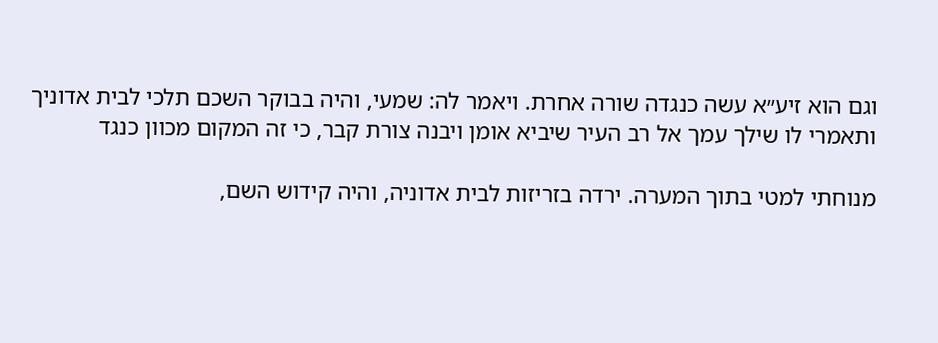וגם הוא זיע״א עשה כנגדה שורה אחרת. ויאמר לה: שמעי, והיה בבוקר השכם תלכי לבית אדוניך ותאמרי לו שילך עמך אל רב העיר שיביא אומן ויבנה צורת קבר, כי זה המקום מכוון כנגד

מנוחתי למטי בתוך המערה. ירדה בזריזות לבית אדוניה, והיה קידוש השם,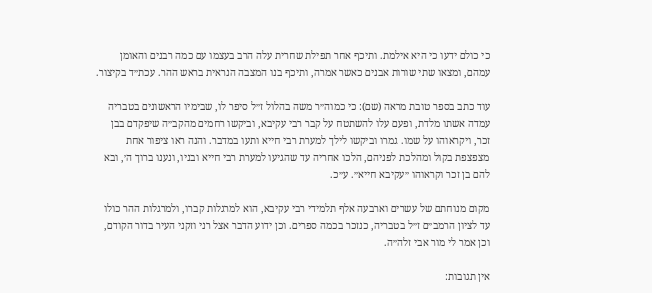כי כולם ידעו כי היא אילמת. ותיכף אחר תפילת שחרית עלה הרב בעצמו עם כמה רבנים והאומן עמהם, ומצאו שתי שורות אבנים כאשר אמרה, ותיכף בנו המצבה הנראית בראש ההר. עכת״ד בקיצור.

עוד כתב בספר טובת מראה (שם): כי כמוה״ר משה בהלול ז״ל סיפר לו, שבימיו הראשונים בטבריה עמדה אשתו מלדת, ופעם עלו להשתטח על קבר רבי עקיבא, וביקשו רחמים מהקב״ה שיפקדם בבן זכר, ויקראוהו על שמו. גמרו וביקשו לילך למערת רבי חייא ותעו במדבר. והנה ראו ציפור אחת מצפצפת בקול ומהלכת לפניהם, הלכו אחריה עד שהגיעו למערת רבי חייא ובניו, ונענו ברוך ה׳, ובא להם בן זכר וקראוהו ״עקיבא חייא״. ע״כ.

מקום מנוחתם של עשרים וארבעה אלף תלמידי רבי עקיבא, הוא למרגלות קברו, ולמרגלות ההר כולו עד לציון הרמב״ם ז״ל בטבריה, כנזכר בכמה ספרים. וכן ידוע הדבר אצל רני וזקני העיר בדור הקודם, וכן אמר לי מור אבי זלה״ה.

אין תגובות: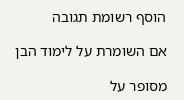הוסף רשומת תגובה

אם השומרת על לימוד הבן

מסופר על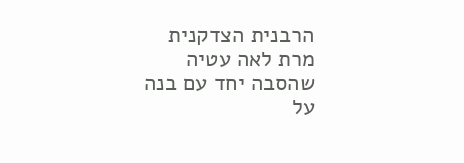הרבנית הצדקנית מרת לאה עטיה שהסבה יחד עם בנה על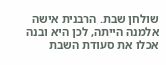שולחן שבת. הרבנית אישה אלמנה הייתה, לכן היא ובנה אכלו את סעודת השבת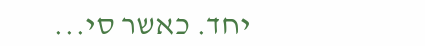יחד. כאשר סי...